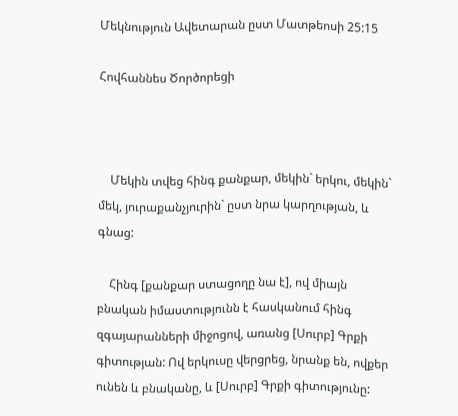Մեկնություն Ավետարան ըստ Մատթեոսի 25:15

Հովհաննես Ծործորեցի



    Մեկին տվեց հինգ քանքար, մեկին` երկու, մեկին` մեկ, յուրաքանչյուրին` ըստ նրա կարղության, և գնաց:

    Հինգ [քանքար ստացողը նա է], ով միայն բնական իմաստությունն է հասկանում հինգ զգայարանների միջոցով, առանց [Սուրբ] Գրքի գիտության: Ով երկուսը վերցրեց, նրանք են, ովքեր ունեն և բնականը, և [Սուրբ] Գրքի գիտությունը: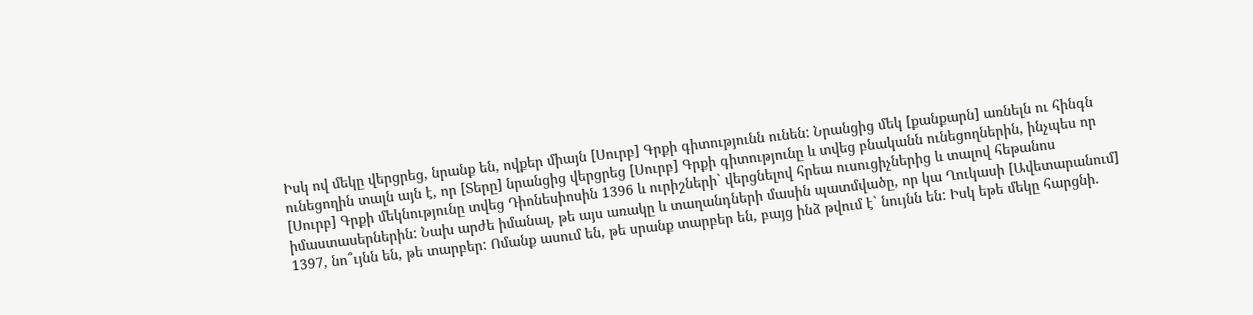Իսկ ով մեկը վերցրեց, նրանք են, ովքեր միայն [Սուրբ] Գրքի գիտությունն ունեն: Նրանցից մեկ [քանքարն] առնելն ու հինգն ունեցողին տալն այն է, որ [Տերը] նրանցից վերցրեց [Սուրբ] Գրքի գիտությունը և տվեց բնականն ունեցողներին, ինչպես որ [Սուրբ] Գրքի մեկնությունը տվեց Դիոնեսիոսին 1396 և ուրիշների` վերցնելով հրեա ուսուցիչներից և տալով հեթանոս իմաստասերներին: Նախ արժե իմանալ, թե այս առակը և տաղանդների մասին պատմվածը, որ կա Ղուկասի [Ավետարանում] 1397, նո՞ւյնն են, թե տարբեր: Ոմանք ասում են, թե սրանք տարբեր են, բայց ինձ թվում է` նույնն են: Իսկ եթե մեկը հարցնի.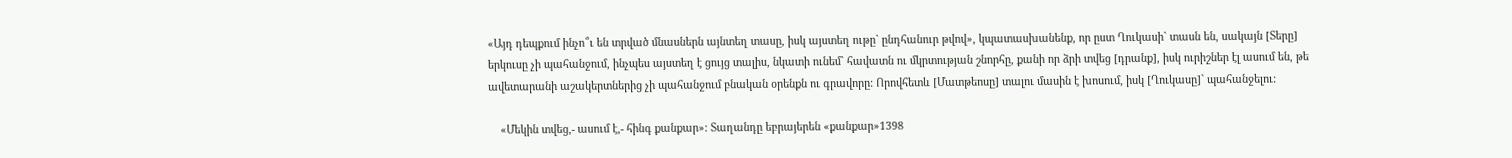«Այդ դեպքում ինչո՞ւ են տրված մնասներն այնտեղ տասը, իսկ այստեղ ութը` ընդհանուր թվով», կպատասխանենք, որ ըստ Ղուկասի` տասն են, սակայն [Տերը] երկուսը չի պահանջում, ինչպես այստեղ է ցույց տալիս, նկատի ունեմ` հավատն ու մկրտության շնորհը, քանի որ ձրի տվեց [դրանք], իսկ ուրիշներ էլ ասում են, թե ավետարանի աշակերտներից չի պահանջում բնական օրենքն ու գրավորը: Որովհետև [Մատթեոսը] տալու մասին է խոսում, իսկ [Ղուկասը]` պահանջելու:

    «Մեկին տվեց,- ասում է,- հինգ քանքար»: Տաղանդը եբրայերեն «քանքար»1398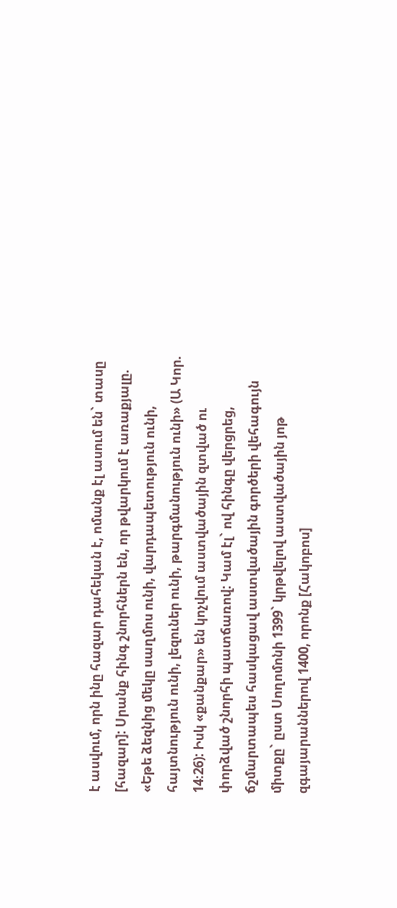է ասվում, որն ինը հազար դահեկան է, ոմանք էլ ասում են` տասը [հազար]: Սրանք հինգ շնորհներն են, որ թվարկում է առաքյալը. «Եթե ձեզնից մեկը սաղմոս ունի, վարդապետություն ունի, հայտնություն ունի, լեզուներ ունի, թարգմանություն ունի» (Ա Կոր. 14։26): Իսկ «քանքար» են կոչվում աստվածային զտված ու փորձված շնորհի պատճառով: Կամ էլ` ով հինգը վերցրեց, ճշմարտապես հասկացավ աստվածային գործերի վեհագույն միտքը` ըստ Սողոմոնի 1399` կրթվելով աստվածային յոթ զգայարաններով 1400, որոնք [Հակոբոս]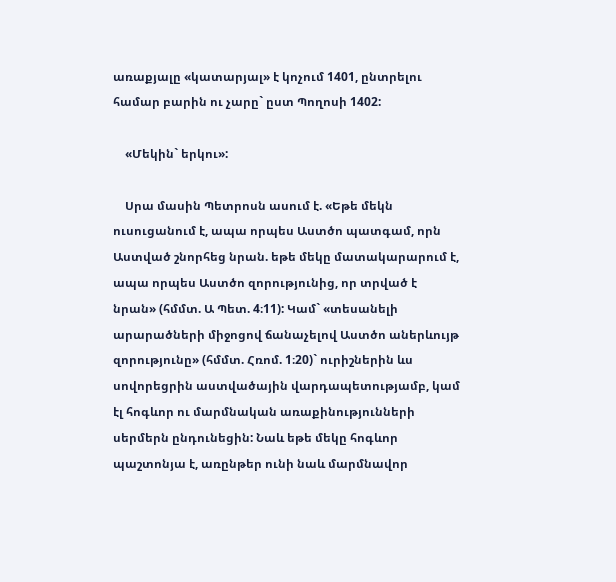առաքյալը «կատարյալ» է կոչում 1401, ընտրելու համար բարին ու չարը` ըստ Պողոսի 1402:

    «Մեկին` երկու»:

    Սրա մասին Պետրոսն ասում է. «Եթե մեկն ուսուցանում է, ապա որպես Աստծո պատգամ, որն Աստված շնորհեց նրան. եթե մեկը մատակարարում է, ապա որպես Աստծո զորությունից, որ տրված է նրան» (հմմտ. Ա Պետ. 4։11): Կամ` «տեսանելի արարածների միջոցով ճանաչելով Աստծո աներևույթ զորությունը» (հմմտ. Հռոմ. 1։20)` ուրիշներին ևս սովորեցրին աստվածային վարդապետությամբ, կամ էլ հոգևոր ու մարմնական առաքինությունների սերմերն ընդունեցին: Նաև եթե մեկը հոգևոր պաշտոնյա է, առընթեր ունի նաև մարմնավոր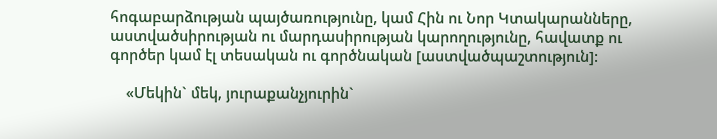հոգաբարձության պայծառությունը, կամ Հին ու Նոր Կտակարանները, աստվածսիրության ու մարդասիրության կարողությունը, հավատք ու գործեր կամ էլ տեսական ու գործնական [աստվածպաշտություն]:

    «Մեկին` մեկ, յուրաքանչյուրին`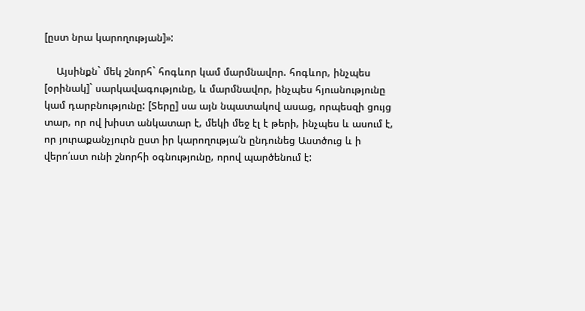[ըստ նրա կարողության]»:

    Այսինքն` մեկ շնորհ` հոգևոր կամ մարմնավոր. հոգևոր, ինչպես [օրինակ]` սարկավագությունը, և մարմնավոր, ինչպես հյուսնությունը կամ դարբնությունը: [Տերը] սա այն նպատակով ասաց, որպեսզի ցույց տար, որ ով խիստ անկատար է, մեկի մեջ էլ է թերի, ինչպես և ասում է, որ յուրաքանչյուրն ըստ իր կարողությա՛ն ընդունեց Աստծուց և ի վերո՛ւստ ունի շնորհի օգնությունը, որով պարծենում է: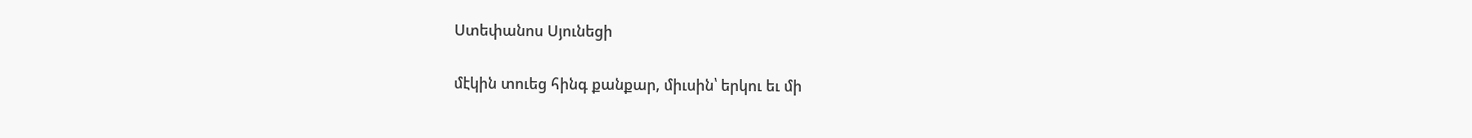Ստեփանոս Սյունեցի

մէկին տուեց հինգ քանքար, միւսին՝ երկու եւ մի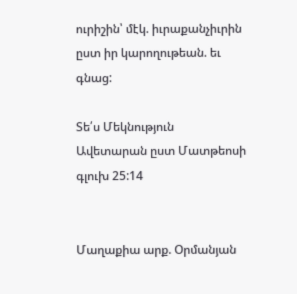ուրիշին՝ մէկ. իւրաքանչիւրին ըստ իր կարողութեան. եւ գնաց:

Տե՛ս Մեկնություն Ավետարան ըստ Մատթեոսի գլուխ 25:14


Մաղաքիա արք. Օրմանյան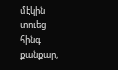մէկին տուեց հինգ քանքար,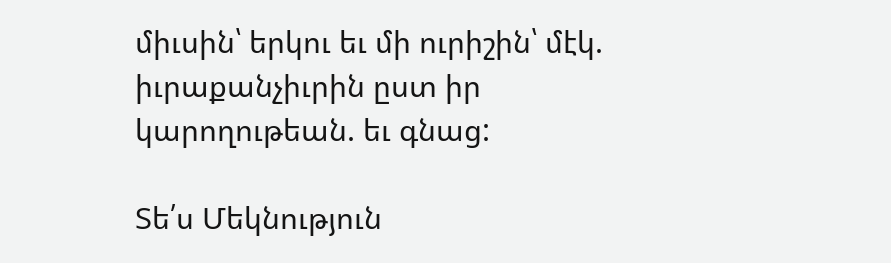միւսին՝ երկու եւ մի ուրիշին՝ մէկ. իւրաքանչիւրին ըստ իր կարողութեան. եւ գնաց:

Տե՛ս Մեկնություն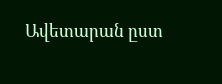Ավետարան ըստ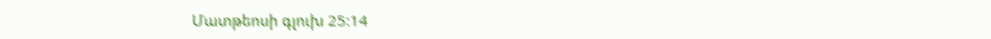Մատթեոսի գլուխ 25:14